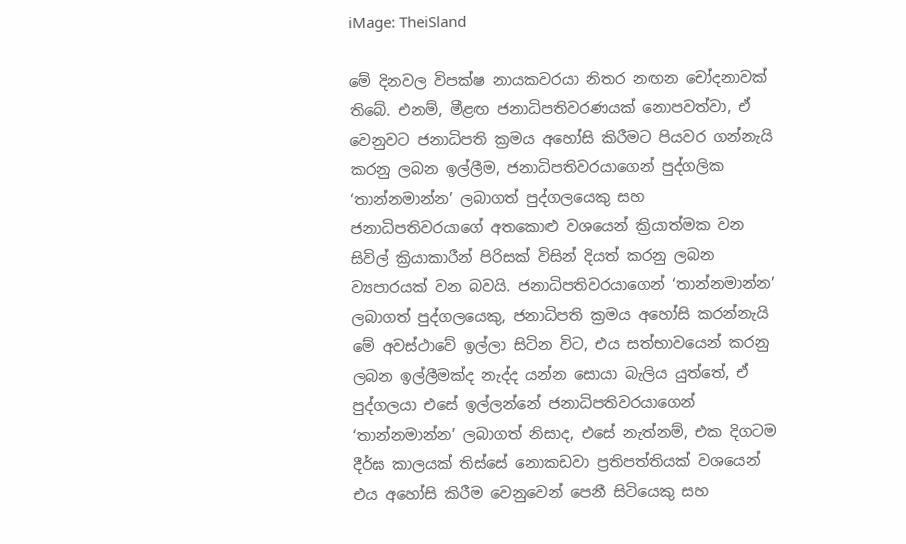iMage: TheiSland

මේ දිනවල විපක්ෂ නායකවරයා නිතර නඟන චෝදනාවක් තිබේ. එනම්, මීළඟ ජනාධිපතිවරණයක් නොපවත්වා, ඒ වෙනුවට ජනාධිපති ක්‍රමය අහෝසි කිරීමට පියවර ගන්නැයි කරනු ලබන ඉල්ලීම, ජනාධිපතිවරයාගෙන් පුද්ගලික ‘තාන්නමාන්න’ ලබාගත් පුද්ගලයෙකු සහ ජනාධිපතිවරයාගේ අතකොළු වශයෙන් ක්‍රියාත්මක වන සිවිල් ක්‍රියාකාරීන් පිරිසක් විසින් දියත් කරනු ලබන ව්‍යපාරයක් වන බවයි. ජනාධිපතිවරයාගෙන් ‘තාන්නමාන්න’ ලබාගත් පුද්ගලයෙකු, ජනාධිපති ක්‍රමය අහෝසි කරන්නැයි මේ අවස්ථාවේ ඉල්ලා සිටින විට, එය සත්භාවයෙන් කරනු ලබන ඉල්ලීමක්ද නැද්ද යන්න සොයා බැලිය යුත්තේ, ඒ පුද්ගලයා එසේ ඉල්ලන්නේ ජනාධිපතිවරයාගෙන් ‘තාන්නමාන්න’ ලබාගත් නිසාද, එසේ නැත්නම්, එක දිගටම දීර්ඝ කාලයක් තිස්සේ නොකඩවා ප්‍රතිපත්තියක් වශයෙන් එය අහෝසි කිරීම වෙනුවෙන් පෙනී සිටියෙකු සහ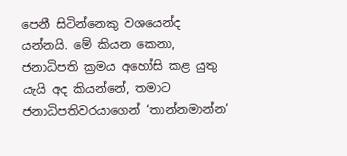පෙනී සිටින්නෙකු වශයෙන්ද යන්නයි. මේ කියන කෙනා, ජනාධිපති ක්‍රමය අහෝසි කළ යුතු යැයි අද කියන්නේ, තමාට ජනාධිපතිවරයාගෙන් ‘තාන්නමාන්න’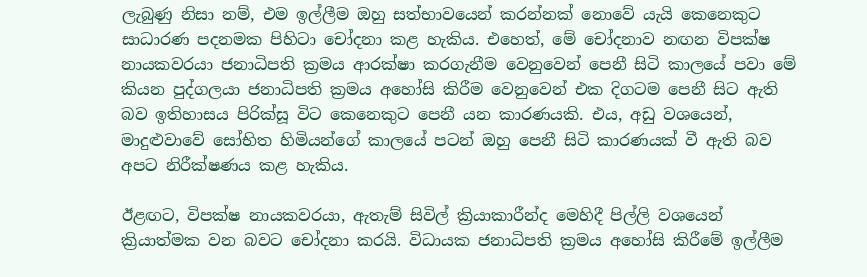ලැබුණු නිසා නම්, එම ඉල්ලීම ඔහු සත්භාවයෙන් කරන්නක් නොවේ යැයි කෙනෙකුට සාධාරණ පදනමක පිහිටා චෝදනා කළ හැකිය. එහෙත්, මේ චෝදනාව නඟන විපක්ෂ නායකවරයා ජනාධිපති ක්‍රමය ආරක්ෂා කරගැනීම වෙනුවෙන් පෙනී සිටි කාලයේ පවා මේ කියන පුද්ගලයා ජනාධිපති ක්‍රමය අහෝසි කිරීම වෙනුවෙන් එක දිගටම පෙනී සිට ඇති බව ඉතිහාසය පිරික්සූ විට කෙනෙකුට පෙනී යන කාරණයකි. එය, අඩු වශයෙන්, මාදුළුවාවේ සෝභිත හිමියන්ගේ කාලයේ පටන් ඔහු පෙනී සිටි කාරණයක් වී ඇති බව අපට නිරීක්ෂණය කළ හැකිය.

ඊළඟට, විපක්ෂ නායකවරයා, ඇතැම් සිවිල් ක්‍රියාකාරීන්ද මෙහිදී පිල්ලි වශයෙන් ක්‍රියාත්මක වන බවට චෝදනා කරයි. විධායක ජනාධිපති ක්‍රමය අහෝසි කිරීමේ ඉල්ලීම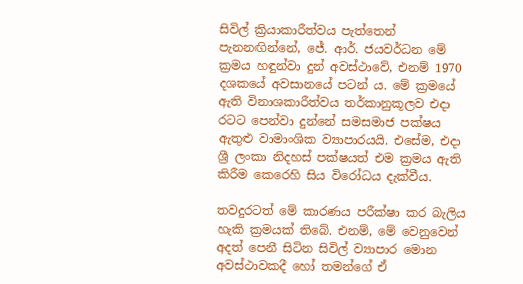සිවිල් ක්‍රියාකාරීත්වය පැත්තෙන් පැනනඟින්නේ, ජේ. ආර්. ජයවර්ධන මේ ක්‍රමය හඳුන්වා දුන් අවස්ථාවේ, එනම් 1970 දශකයේ අවසානයේ පටන් ය. මේ ක්‍රමයේ ඇති විනාශකාරීත්වය තර්කානුකූලව එදා රටට පෙන්වා දුන්නේ සමසමාජ පක්ෂය ඇතුළු වාමාංශික ව්‍යාපාරයයි. එසේම, එදා ශ්‍රී ලංකා නිදහස් පක්ෂයත් එම ක්‍රමය ඇති කිරීම කෙරෙහි සිය විරෝධය දැක්වීය.

තවදුරටත් මේ කාරණය පරීක්ෂා කර බැලිය හැකි ක්‍රමයක් තිබේ. එනම්, මේ වෙනුවෙන් අදත් පෙනී සිටින සිවිල් ව්‍යාපාර මොන අවස්ථාවකදී හෝ තමන්ගේ ඒ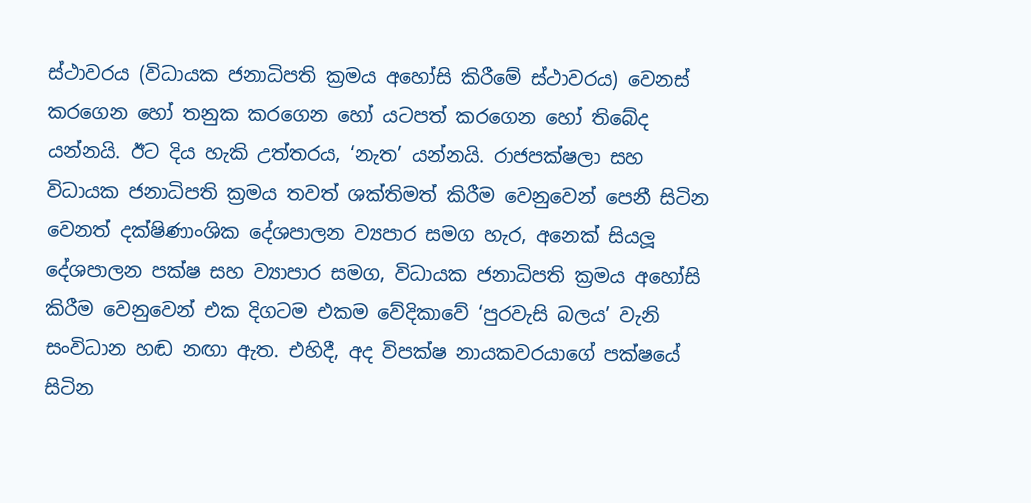ස්ථාවරය (විධායක ජනාධිපති ක්‍රමය අහෝසි කිරීමේ ස්ථාවරය) වෙනස් කරගෙන හෝ තනුක කරගෙන හෝ යටපත් කරගෙන හෝ තිබේද යන්නයි. ඊට දිය හැකි උත්තරය, ‘නැත’ යන්නයි. රාජපක්ෂලා සහ විධායක ජනාධිපති ක්‍රමය තවත් ශක්තිමත් කිරීම වෙනුවෙන් පෙනී සිටින වෙනත් දක්ෂිණාංශික දේශපාලන ව්‍යපාර සමග හැර, අනෙක් සියලූ දේශපාලන පක්ෂ සහ ව්‍යාපාර සමග, විධායක ජනාධිපති ක්‍රමය අහෝසි කිරීම වෙනුවෙන් එක දිගටම එකම වේදිකාවේ ‘පුරවැසි බලය’ වැනි සංවිධාන හඬ නඟා ඇත. එහිදී, අද විපක්ෂ නායකවරයාගේ පක්ෂයේ සිටින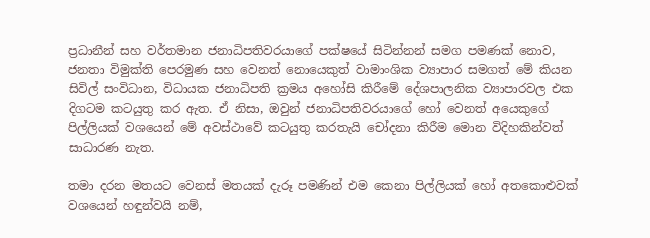ප්‍රධානීන් සහ වර්තමාන ජනාධිපතිවරයාගේ පක්ෂයේ සිටින්නන් සමග පමණක් නොව, ජනතා විමුක්ති පෙරමුණ සහ වෙනත් නොයෙකුත් වාමාංශික ව්‍යාපාර සමගත් මේ කියන සිවිල් සංවිධාන, විධායක ජනාධිපති ක්‍රමය අහෝසි කිරීමේ දේශපාලනික ව්‍යාපාරවල එක දිගටම කටයුතු කර ඇත. ඒ නිසා, ඔවුන් ජනාධිපතිවරයාගේ හෝ වෙනත් අයෙකුගේ පිල්ලියක් වශයෙන් මේ අවස්ථාවේ කටයුතු කරතැයි චෝදනා කිරීම මොන විදිහකින්වත් සාධාරණ නැත.

තමා දරන මතයට වෙනස් මතයක් දැරූ පමණින් එම කෙනා පිල්ලියක් හෝ අතකොළුවක් වශයෙන් හඳුන්වයි නම්,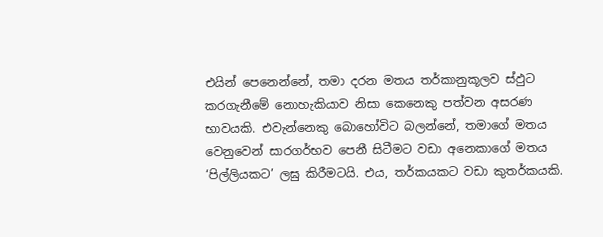එයින් පෙනෙන්නේ, තමා දරන මතය තර්කානුකූලව ස්ඵුට කරගැනීමේ නොහැකියාව නිසා කෙනෙකු පත්වන අසරණ භාවයකි. එවැන්නෙකු බොහෝවිට බලන්නේ, තමාගේ මතය වෙනුවෙන් සාරගර්භව පෙනී සිටීමට වඩා අනෙකාගේ මතය ‘පිල්ලියකට’ ලඝු කිරීමටයි. එය, තර්කයකට වඩා කුතර්කයකි.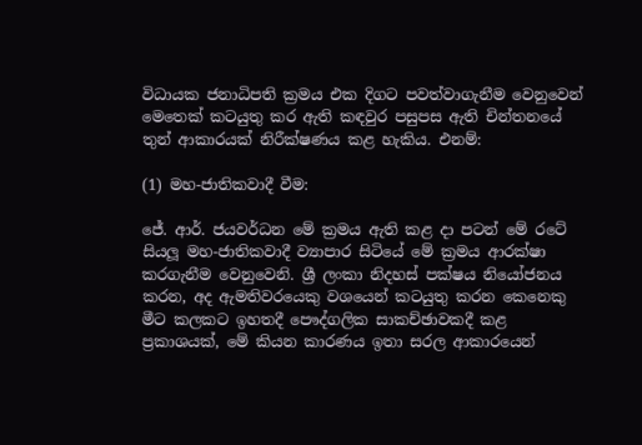විධායක ජනාධිපති ක්‍රමය එක දිගට පවත්වාගැනීම වෙනුවෙන් මෙතෙක් කටයුතු කර ඇති කඳවුර පසුපස ඇති චින්තනයේ තුන් ආකාරයක් නිරීක්ෂණය කළ හැකිය. එනම්:

(1) මහ-ජාතිකවාදී වීම:

ජේ. ආර්. ජයවර්ධන මේ ක්‍රමය ඇති කළ දා පටන් මේ රටේ සියලූ මහ-ජාතිකවාදී ව්‍යාපාර සිටියේ මේ ක්‍රමය ආරක්ෂා කරගැනීම වෙනුවෙනි. ශ්‍රී ලංකා නිදහස් පක්ෂය නියෝජනය කරන, අද ඇමතිවරයෙකු වශයෙන් කටයුතු කරන කෙනෙකු මීට කලකට ඉහතදී පෞද්ගලික සාකච්ඡාවකදී කළ ප්‍රකාශයක්, මේ කියන කාරණය ඉතා සරල ආකාරයෙන්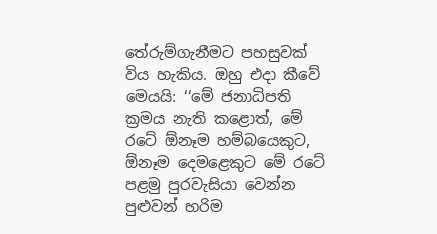තේරුම්ගැනීමට පහසුවක් විය හැකිය. ඔහු එදා කීවේ මෙයයි: ‘‘මේ ජනාධිපති ක්‍රමය නැති කළොත්, මේ රටේ ඕනෑම හම්බයෙකුට, ඕනෑම දෙමළෙකුට මේ රටේ පළමු පුරවැසියා වෙන්න පුළුවන් හරිම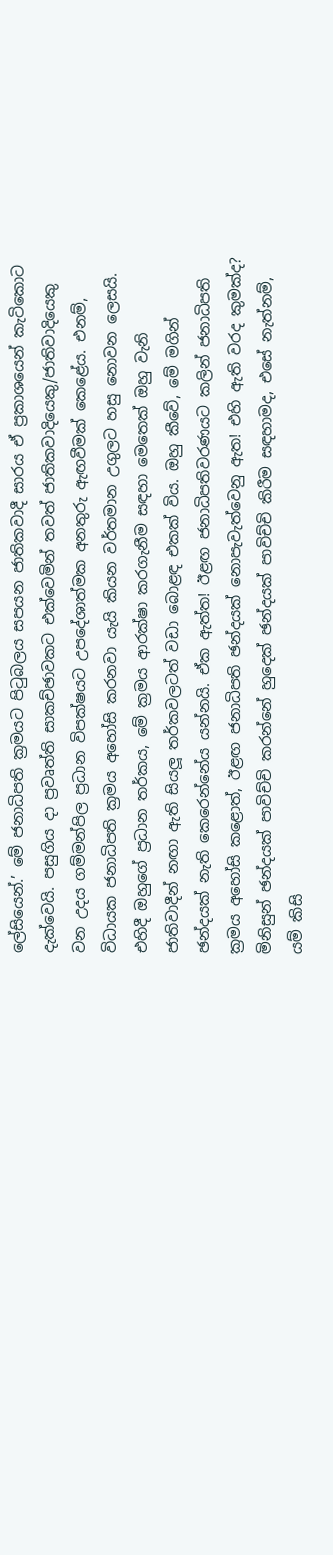ලේසියෙන්.’ මේ ජනාධිපති ක්‍රමයට පිටුබලය සපයන ජාතිකවාදී සාරය ඒ ප්‍රකාශයෙන් කැටිකොට දැක්වෙයි. පසුගිය දා ප්‍රවෘත්ති සාකච්ඡාවකට එක්වෙමින් තවත් ජාතිකවාදියෙකු/ජාතිවාදියෙකු වන උදය ගම්මන්පිල ප්‍රධාන විපක්ෂයට උපදේශාත්මක අනතුරු ඇඟවීමක් කෙළේය. එනම්, විධායක ජනාධිපති ක්‍රමය අහෝසි කරනවා යැයි කියන වර්තමාන උගුලට හසු නොවන ලෙසයි. එහිදී ඔහුගේ ප්‍රධාන තර්කය, මේ ක්‍රමය ආරක්ෂා කරගැනීම සඳහා මෙතෙක් ඔහු වැනි ජාතිවාදීන් නඟා ඇති සියලූ තර්කවලටත් වඩා බොළඳ එකක් විය. ඔහු කීවේ, මේ මගින් ඡන්දයක් නැති කෙරෙන්නේය යන්නයි. ඒක ඇත්ත! ඊළඟ ජනාධිපතිවරණයට කලින් ජනාධිපති ක්‍රමය අහෝසි කළොත්, ඊළඟ ජනාධිපති ඡන්දයක් නොපැවැත්වෙනු ඇත! එහි ඇති වරද කුමක්ද? මිනිසුන් ඡන්දයක් පාවිච්චි කරන්නේ හුදෙක් ඡන්දයක් පාවිච්චි කිරීම සඳහාමද, එසේ නැත්නම්, යම් කිසි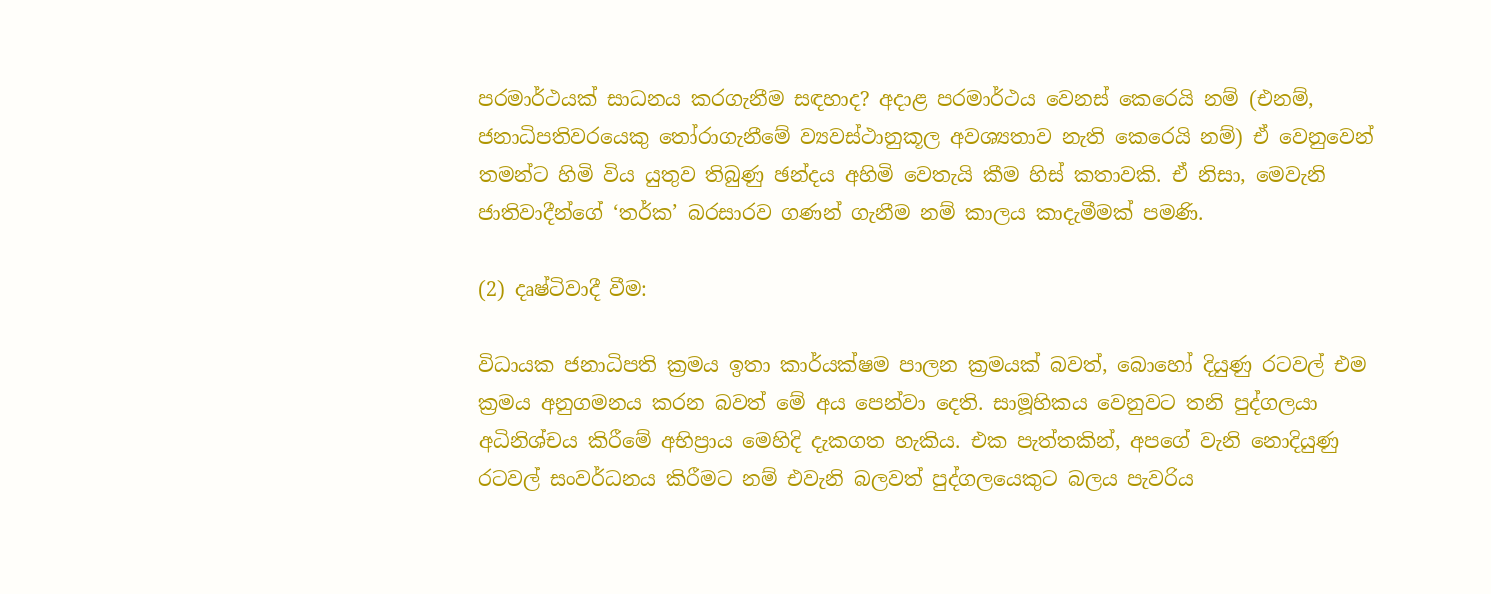පරමාර්ථයක් සාධනය කරගැනීම සඳහාද? අදාළ පරමාර්ථය වෙනස් කෙරෙයි නම් (එනම්, ජනාධිපතිවරයෙකු තෝරාගැනීමේ ව්‍යවස්ථානුකූල අවශ්‍යතාව නැති කෙරෙයි නම්) ඒ වෙනුවෙන් තමන්ට හිමි විය යුතුව තිබුණු ඡන්දය අහිමි වෙතැයි කීම හිස් කතාවකි. ඒ නිසා, මෙවැනි ජාතිවාදීන්ගේ ‘තර්ක’ බරසාරව ගණන් ගැනීම නම් කාලය කාදැමීමක් පමණි.

(2) දෘෂ්ටිවාදී වීම:

විධායක ජනාධිපති ක්‍රමය ඉතා කාර්යක්ෂම පාලන ක්‍රමයක් බවත්, බොහෝ දියුණු රටවල් එම ක්‍රමය අනුගමනය කරන බවත් මේ අය පෙන්වා දෙති. සාමූහිකය වෙනුවට තනි පුද්ගලයා අධිනිශ්චය කිරීමේ අභිප්‍රාය මෙහිදි දැකගත හැකිය. එක පැත්තකින්, අපගේ වැනි නොදියුණු රටවල් සංවර්ධනය කිරීමට නම් එවැනි බලවත් පුද්ගලයෙකුට බලය පැවරිය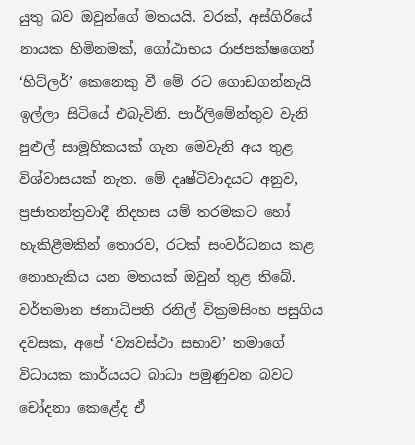යුතු බව ඔවුන්ගේ මතයයි. වරක්, අස්ගිරියේ නායක හිමිනමක්, ගෝඨාභය රාජපක්ෂගෙන් ‘හිට්ලර්’ කෙනෙකු වී මේ රට ගොඩගන්නැයි ඉල්ලා සිටියේ එබැවිනි. පාර්ලිමේන්තුව වැනි පුළුල් සාමූහිකයක් ගැන මෙවැනි අය තුළ විශ්වාසයක් නැත. මේ දෘෂ්ටිවාදයට අනුව, ප්‍රජාතන්ත්‍රවාදී නිදහස යම් තරමකට හෝ හැකිළීමකින් තොරව, රටක් සංවර්ධනය කළ නොහැකිය යන මතයක් ඔවුන් තුළ තිබේ. වර්තමාන ජනාධිපති රනිල් වික්‍රමසිංහ පසුගිය දවසක, අපේ ‘ව්‍යවස්ථා සභාව’ තමාගේ විධායක කාර්යයට බාධා පමුණුවන බවට චෝදනා කෙළේද ඒ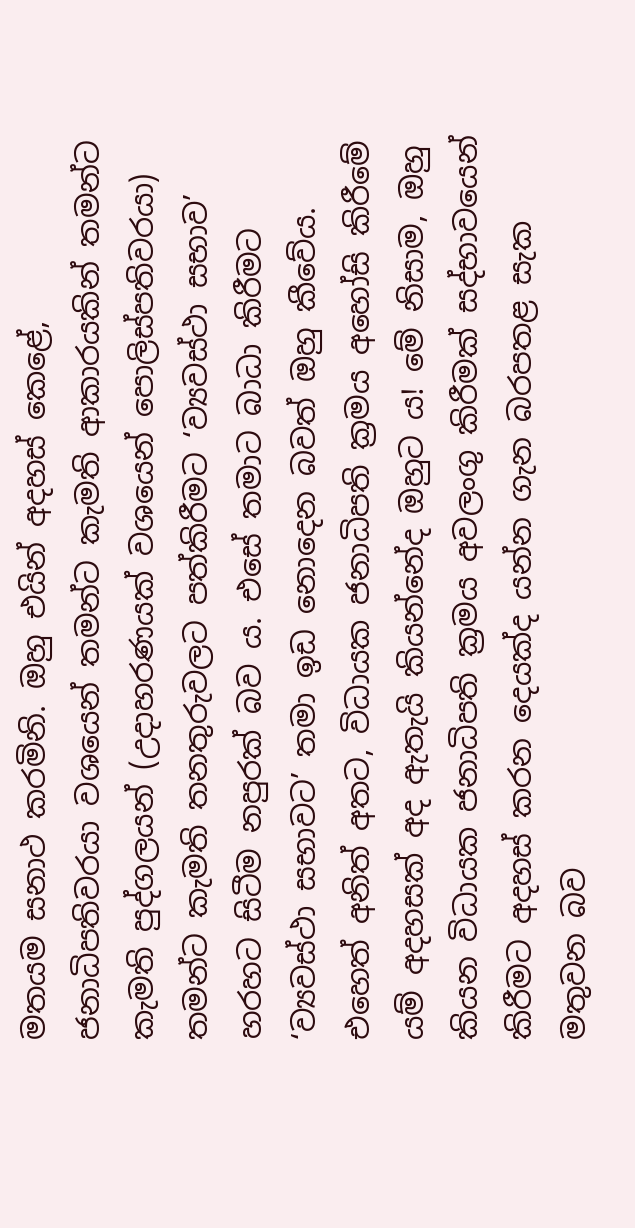මතයම සනාථ කරමිනි. ඔහු එයින් අදහස් කෙළේ, ජනාධිපතිවරයා වශයෙන් තමන්ට කැමති ආකාරයකින් තමන්ට කැමති පුද්ගලයන් (උදාහරණයක් වශයෙන් පොලිස්පතිවරයා) තමන්ට කැමති තනතුරුවලට පත්කිරීමට ‘ව්‍යවස්ථා සභාව’ හරහට සිටීම නපුරක් බව ය. එසේ තමාට බාධා කිරීමට ‘ව්‍යවස්ථා සභාවට’ තමා ඉඩ නොදෙන බවත් ඔහු කීවේය. එහෙත් අනිත් අතට, විධායක ජනාධිපති ක්‍රමය අහෝසි කිරීමේ යම් අදහසක් අද ඇතැයි කියන්නේද ඔහුට ය! මේ නිසාම, ඔහු කියන විධායක ජනාධිපති ක්‍රමය අවලංගු කිරීමක් සද්භාවයෙන් කිරීමට අදහස් කරන දෙයක්ද යන්න ගැන බරපතළ සැක මතුවන බව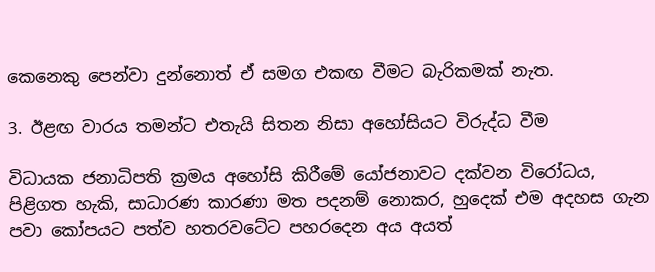කෙනෙකු පෙන්වා දුන්නොත් ඒ සමග එකඟ වීමට බැරිකමක් නැත.

3. ඊළඟ වාරය තමන්ට එතැයි සිතන නිසා අහෝසියට විරුද්ධ වීම

විධායක ජනාධිපති ක්‍රමය අහෝසි කිරීමේ යෝජනාවට දක්වන විරෝධය, පිළිගත හැකි, සාධාරණ කාරණා මත පදනම් නොකර, හුදෙක් එම අදහස ගැන පවා කෝපයට පත්ව හතරවටේට පහරදෙන අය අයත්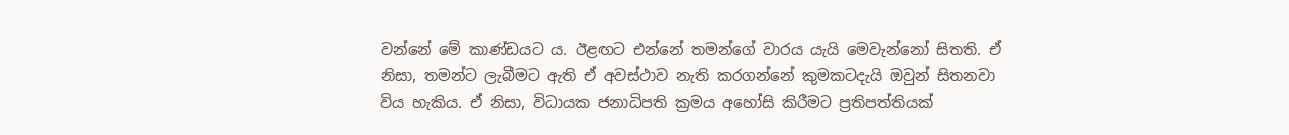වන්නේ මේ කාණ්ඩයට ය. ඊළඟට එන්නේ තමන්ගේ වාරය යැයි මෙවැන්නෝ සිතති. ඒ නිසා, තමන්ට ලැබීමට ඇති ඒ අවස්ථාව නැති කරගන්නේ කුමකටදැයි ඔවුන් සිතනවා විය හැකිය. ඒ නිසා, විධායක ජනාධිපති ක්‍රමය අහෝසි කිරීමට ප්‍රතිපත්තියක්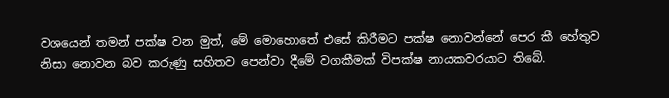වශයෙන් තමන් පක්ෂ වන මුත්, මේ මොහොතේ එසේ කිරීමට පක්ෂ නොවන්නේ පෙර කී හේතුව නිසා නොවන බව කරුණු සහිතව පෙන්වා දීමේ වගකීමක් විපක්ෂ නායකවරයාට තිබේ.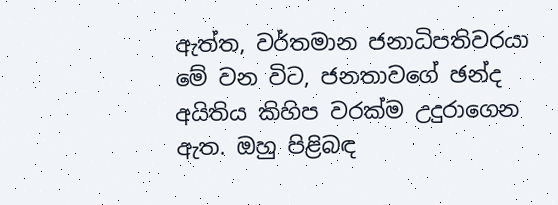ඇත්ත, වර්තමාන ජනාධිපතිවරයා මේ වන විට, ජනතාවගේ ඡන්ද අයිතිය කිහිප වරක්ම උදුරාගෙන ඇත. ඔහු පිළිබඳ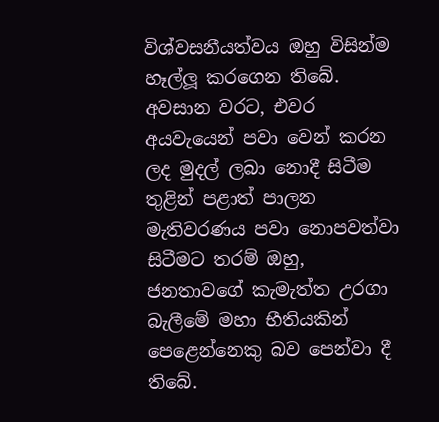විශ්වසනීයත්වය ඔහු විසින්ම හෑල්ලූ කරගෙන තිබේ. අවසාන වරට, එවර අයවැයෙන් පවා වෙන් කරන ලද මුදල් ලබා නොදී සිටීම තුළින් පළාත් පාලන මැතිවරණය පවා නොපවත්වා සිටීමට තරම් ඔහු, ජනතාවගේ කැමැත්ත උරගා බැලීමේ මහා භීතියකින් පෙළෙන්නෙකු බව පෙන්වා දී තිබේ.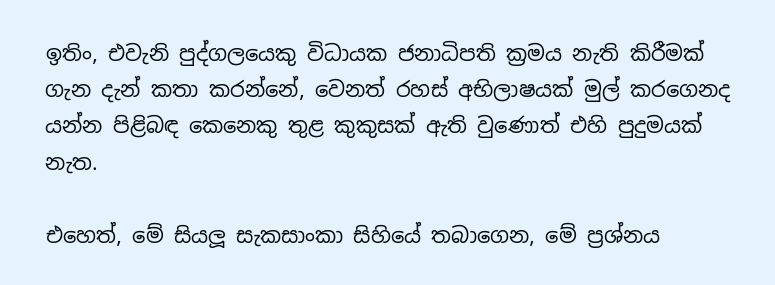ඉතිං, එවැනි පුද්ගලයෙකු විධායක ජනාධිපති ක්‍රමය නැති කිරීමක් ගැන දැන් කතා කරන්නේ, වෙනත් රහස් අභිලාෂයක් මුල් කරගෙනද යන්න පිළිබඳ කෙනෙකු තුළ කුකුසක් ඇති වුණොත් එහි පුදුමයක් නැත.

එහෙත්, මේ සියලූ සැකසාංකා සිහියේ තබාගෙන, මේ ප්‍රශ්නය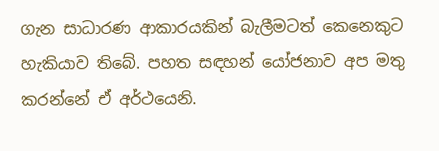ගැන සාධාරණ ආකාරයකින් බැලීමටත් කෙනෙකුට හැකියාව තිබේ. පහත සඳහන් යෝජනාව අප මතු කරන්නේ ඒ අර්ථයෙනි.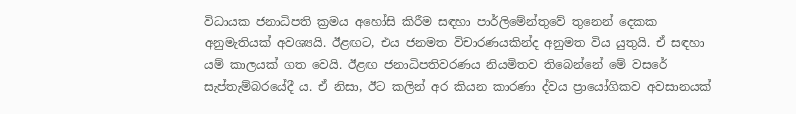විධායක ජනාධිපති ක්‍රමය අහෝසි කිරීම සඳහා පාර්ලිමේන්තුවේ තුනෙන් දෙකක අනුමැතියක් අවශ්‍යයි. ඊළඟට, එය ජනමත විචාරණයකින්ද අනුමත විය යුතුයි. ඒ සඳහා යම් කාලයක් ගත වෙයි. ඊළඟ ජනාධිපතිවරණය නියමිතව තිබෙන්නේ මේ වසරේ සැප්තැම්බරයේදී ය. ඒ නිසා, ඊට කලින් අර කියන කාරණා ද්වය ප්‍රායෝගිකව අවසානයක්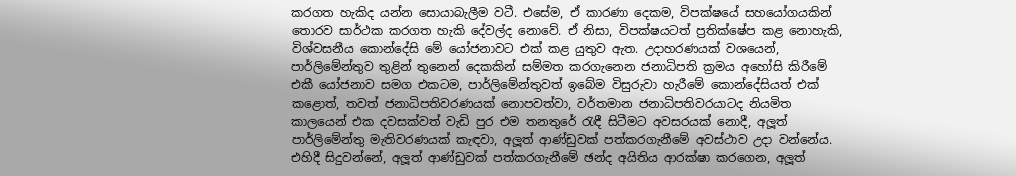කරගත හැකිද යන්න සොයාබැලීම වටී. එසේම, ඒ කාරණා දෙකම, විපක්ෂයේ සහයෝගයකින් තොරව සාර්ථක කරගත හැකි දේවල්ද නොවේ. ඒ නිසා, විපක්ෂයටත් ප්‍රතික්ෂේප කළ නොහැකි, විශ්වසනීය කොන්දේසි මේ යෝජනාවට එක් කළ යුතුව ඇත. උදාහරණයක් වශයෙන්, පාර්ලිමේන්තුව තුළින් තුනෙන් දෙකකින් සම්මත කරගැනෙන ජනාධිපති ක්‍රමය අහෝසි කිරීමේ එකී යෝජනාව සමග එකටම, පාර්ලිමේන්තුවත් ඉබේම විසුරුවා හැරීමේ කොන්දේසියත් එක් කළොත්, තවත් ජනාධිපතිවරණයක් නොපවත්වා, වර්තමාන ජනාධිපතිවරයාටද නියමිත කාලයෙන් එක දවසක්වත් වැඩි පුර එම තනතුරේ රැඳී සිටීමට අවසරයක් නොදී, අලූත් පාර්ලිමේන්තු මැතිවරණයක් කැඳවා, අලූත් ආණ්ඩුවක් පත්කරගැනීමේ අවස්ථාව උදා වන්නේය. එහිදී සිදුවන්නේ, අලූත් ආණ්ඩුවක් පත්කරගැනීමේ ඡන්ද අයිතිය ආරක්ෂා කරගෙන, අලූත්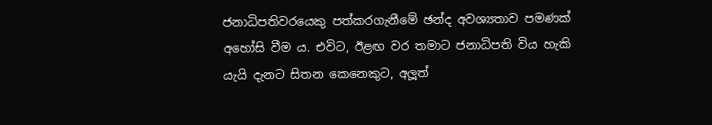ජනාධිපතිවරයෙකු පත්කරගැනීමේ ඡන්ද අවශ්‍යතාව පමණක් අහෝසි වීම ය. එවිට, ඊළඟ වර තමාට ජනාධිපති විය හැකි යැයි දැනට සිතන කෙනෙකුට, අලූත්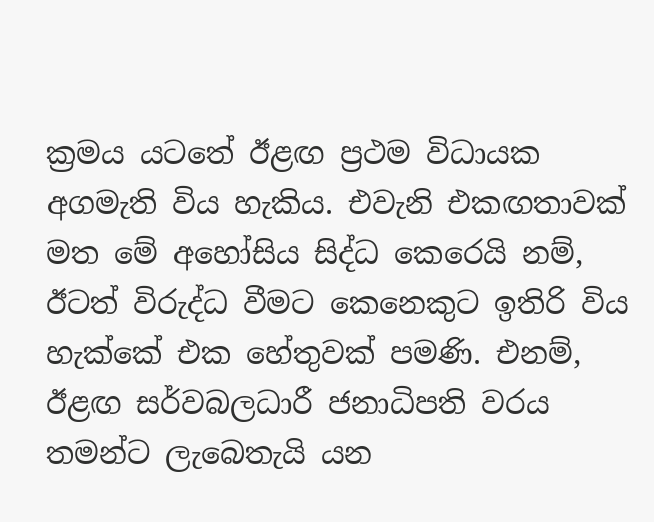ක්‍රමය යටතේ ඊළඟ ප්‍රථම විධායක අගමැති විය හැකිය. එවැනි එකඟතාවක් මත මේ අහෝසිය සිද්ධ කෙරෙයි නම්, ඊටත් විරුද්ධ වීමට කෙනෙකුට ඉතිරි විය හැක්කේ එක හේතුවක් පමණි. එනම්, ඊළඟ සර්වබලධාරී ජනාධිපති වරය තමන්ට ලැබෙතැයි යන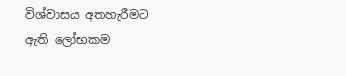විශ්වාසය අතහැරීමට ඇති ලෝභකම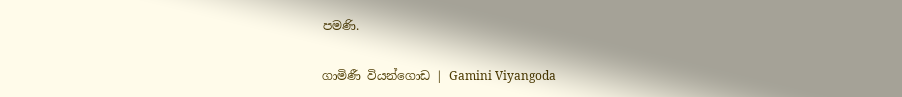පමණි.

ගාමිණී වියන්ගොඩ | Gamini Viyangoda